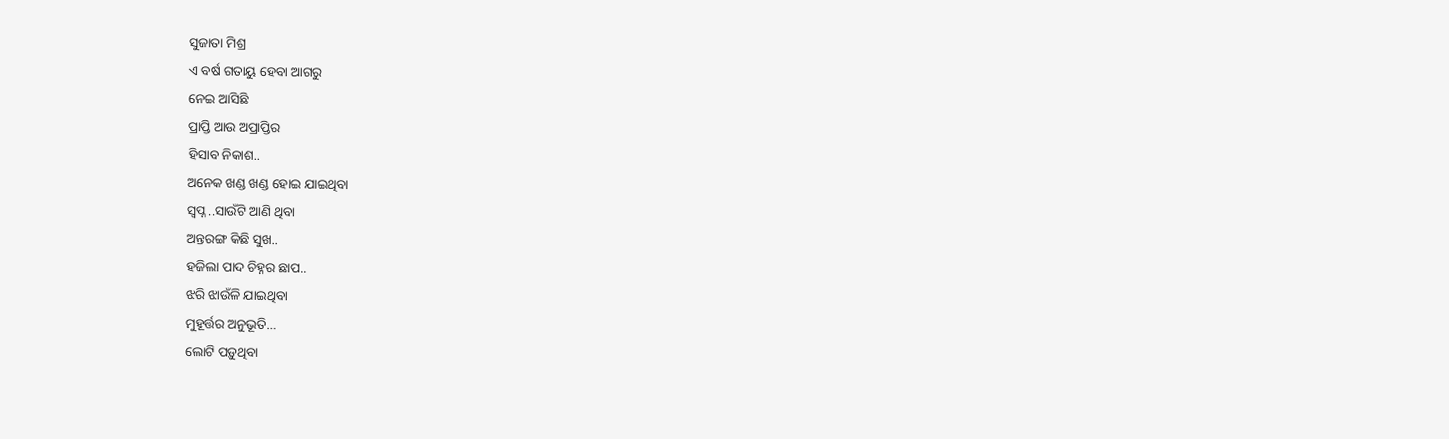ସୁଜାତା ମିଶ୍ର
ଏ ବର୍ଷ ଗତାୟୁ ହେବା ଆଗରୁ
ନେଇ ଆସିଛି
ପ୍ରାପ୍ତି ଆଉ ଅପ୍ରାପ୍ତିର
ହିସାବ ନିକାଶ..
ଅନେକ ଖଣ୍ଡ ଖଣ୍ଡ ହୋଇ ଯାଇଥିବା
ସ୍ବପ୍ନ ..ସାଉଁଟି ଆଣି ଥିବା
ଅନ୍ତରଙ୍ଗ କିଛି ସୁଖ..
ହଜିଲା ପାଦ ଚିହ୍ନର ଛାପ..
ଝରି ଝାଉଁଳି ଯାଇଥିବା
ମୁହୂର୍ତ୍ତର ଅନୁଭୂତି…
ଲୋଟି ପଡ଼ୁଥିବା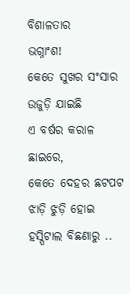ବିଶାଳତାର
ଭଗ୍ନାଂଶ!
କେତେ ସୁଖର ସଂସାର
ଉଜୁଡ଼ି ଯାଇଛି
ଏ ବର୍ଷର କରାଳ ଛାଇରେ,
କେତେ ଦେହର ଛଟପଟ
ଝାଡ଼ି ଝୁଡ଼ି ହୋଇ
ହସ୍ପିଟାଲ ବିଛଣାରୁ ..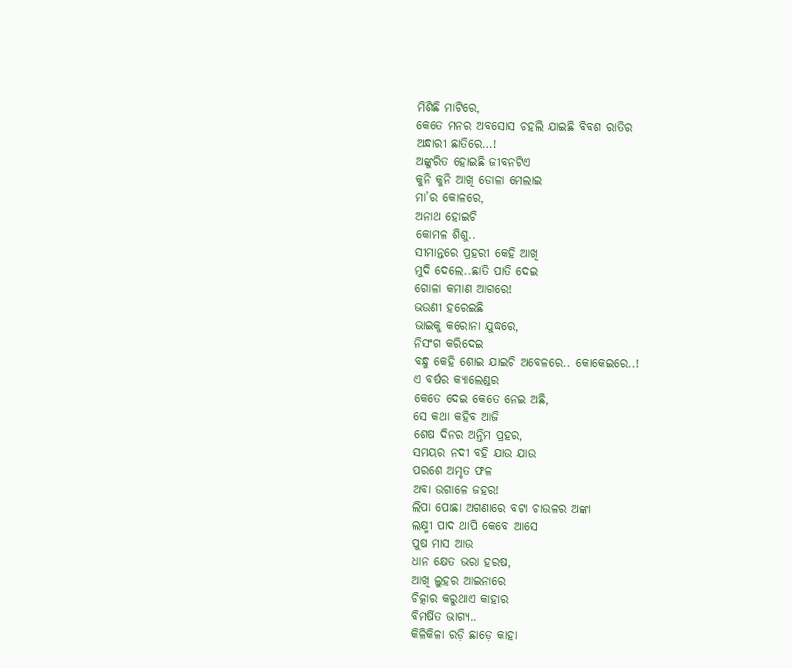ମିଶିଛି ମାଟିରେ,
କେତେ ମନର ଅବସୋସ ଚହଲି ଯାଇଛି ବିବଶ ରାତିର
ଅନ୍ଧାରୀ ଛାତିରେ…!
ଅଙ୍କୁରିତ ହୋଇଛି ଜୀବନଟିଏ
କୁନି କୁନି ଆଖି ଡୋଳା ମେଲାଇ
ମା’ର କୋଳରେ,
ଅନାଥ ହୋଇଚି
କୋମଳ ଶିଶୁ..
ସୀମାନ୍ତରେ ପ୍ରହରୀ କେହି ଆଖି
ମୁଦି ଦେଲେ..ଛାତି ପାତି ଦେଇ
ଗୋଳା କମାଣ ଆଗରେ!
ଭଉଣୀ ହରେଇଛି
ଭାଇକୁ କରୋନା ଯୁଦ୍ଧରେ,
ନିସଂଗ କରିଦେଇ
ବନ୍ଧୁ କେହି ଶୋଇ ଯାଇଚି ଅବେଳରେ.. କୋକେଇରେ..!
ଏ ବର୍ଷର କ୍ୟାଲେଣ୍ଡର
କେତେ ଦେଇ କେତେ ନେଇ ଅଛି,
ସେ କଥା କହିବ ଆଜି
ଶେଷ ଦିନର ଅନ୍ତିମ ପ୍ରହର,
ସମୟର ନଦୀ ବହି ଯାଉ ଯାଉ
ପରଶେ ଅମୃତ ଫଳ
ଅବା ଉଗାଳେ ଜହର!
ଲିପା ପୋଛା ଅଗଣାରେ ବଟା ଚାଉଳର ଅଙ୍କା
ଲକ୍ଷ୍ମୀ ପାଦ ଥାପି କେବେ ଆସେ
ପୁଷ ମାସ ଆଉ
ଧାନ କ୍ଷେତ ଭରା ହରଷ,
ଆଖି ଲୁହର ଆଇନାରେ
ଚିତ୍କାର କରୁଥାଏ କାହାର
ବିମର୍ଷିତ ଭାଗ୍ୟ..
କିଳିକିଳା ରଡ଼ି ଛାଡ଼େ କାହା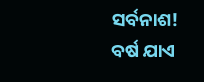ସର୍ବନାଶ!
ବର୍ଷ ଯାଏ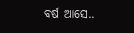ବର୍ଷ ଆସେ..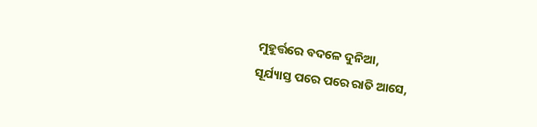ମୁହୂର୍ତ୍ତରେ ବଦଳେ ଦୁନିଆ,
ସୂର୍ଯ୍ୟାସ୍ତ ପରେ ପରେ ରାତି ଆସେ,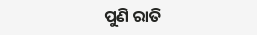ପୁଣି ରାତି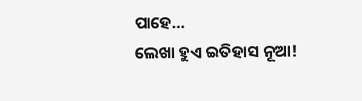ପାହେ…
ଲେଖା ହୁଏ ଇତିହାସ ନୂଆ!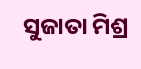ସୁଜାତା ମିଶ୍ର